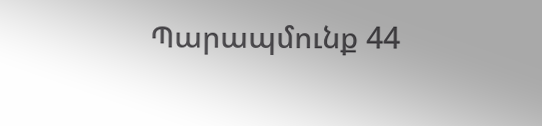Պարապմունք 44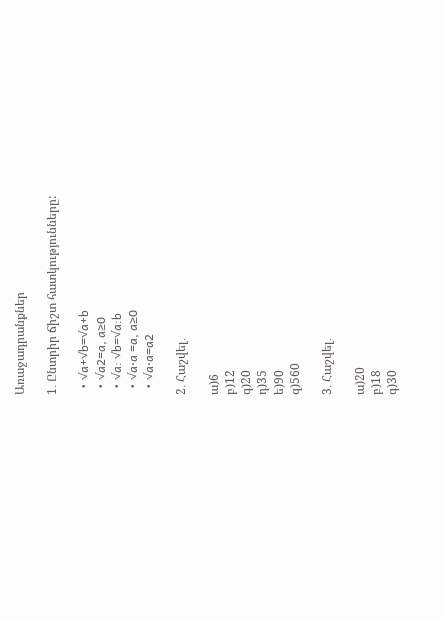Առաջադրանքներ

1․ Ընտրիր ճիշտ հատկությունները:

  • √a+√b=√a+b
  • √a2=a, a≥0
  • √a: √b=√a:b
  • √a⋅a =a, a≥0
  • √a⋅a=a2

2․ Հաշվել․

ա)6
բ)12
գ)20
դ)35
ե)90
զ)560

3․ Հաշվել․

ա)20
բ)18
գ)30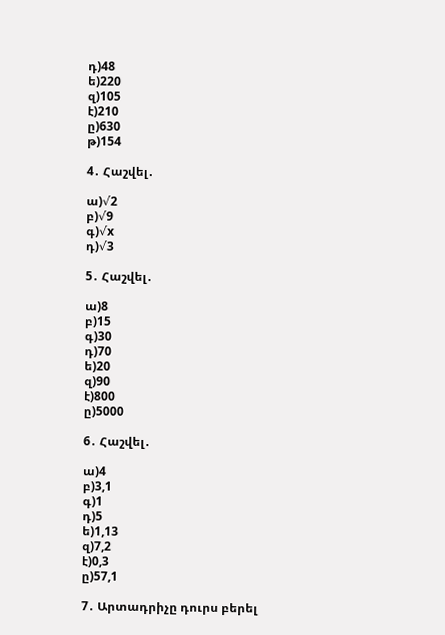դ)48
ե)220
զ)105
է)210
ը)630
թ)154

4․ Հաշվել․

ա)√2
բ)√9
գ)√x
դ)√3

5․ Հաշվել․

ա)8
բ)15
գ)30
դ)70
ե)20
զ)90
է)800
ը)5000

6․ Հաշվել․

ա)4
բ)3,1
գ)1
դ)5
ե)1,13
զ)7,2
է)0,3
ը)57,1

7․ Արտադրիչը դուրս բերել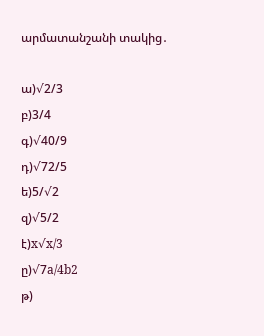արմատանշանի տակից․

ա)√2/3
բ)3/4
գ)√40/9
դ)√72/5
ե)5/√2
զ)√5/2
է)x√x/3
ը)√7a/4b2
թ)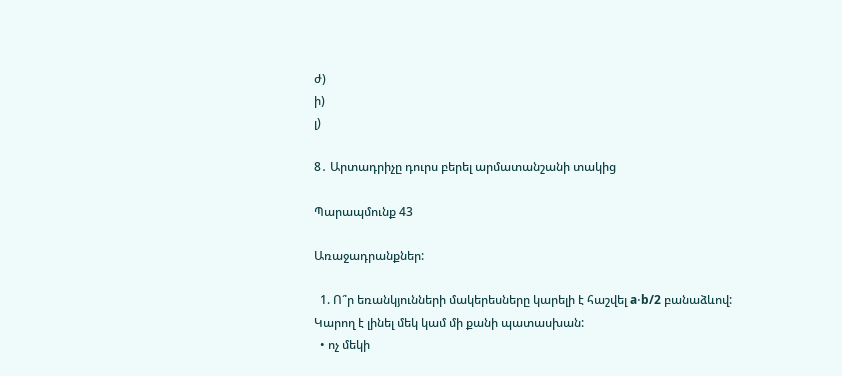ժ)
ի)
լ)

8․ Արտադրիչը դուրս բերել արմատանշանի տակից

Պարապմունք 43

Առաջադրանքներ:

  1. Ո՞ր եռանկյունների մակերեսները կարելի է հաշվել a⋅b/2 բանաձևով: Կարող է լինել մեկ կամ մի քանի պատասխան:
  • ոչ մեկի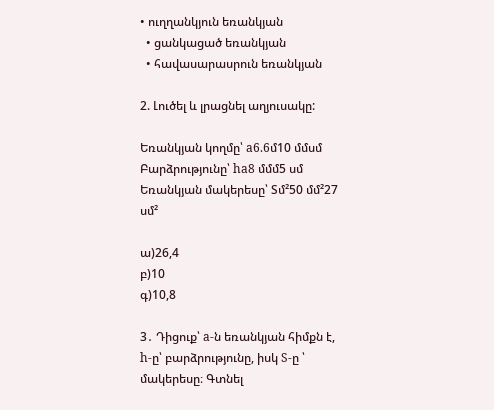• ուղղանկյուն եռանկյան
  • ցանկացած եռանկյան
  • հավասարասրուն եռանկյան

2. Լուծել և լրացնել աղյուսակը:

Եռանկյան կողմը՝ a6.6մ10 մմսմ
Բարձրությունը՝ ha8 մմմ5 սմ
Եռանկյան մակերեսը՝ Sմ²50 մմ²27 սմ²

ա)26,4
բ)10
գ)10,8

3․ Դիցուք՝ a-ն եռանկյան հիմքն է, h-ը՝ բարձրությունը, իսկ S-ը ՝ մակերեսը։ Գտնել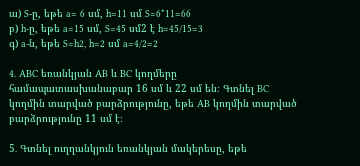ա) S-ը, եթե a= 6 սմ, h=11 սմ S=6*11=66
բ) h-ը, եթե a=15 սմ, S=45 սմ2 է h=45/15=3
գ) a-ն, եթե S=h2, h=2 սմ a=4/2=2

4․ ABC եռանկյան AB և BC կողմերը համապատասխանաբար 16 սմ և 22 սմ են։ Գտնել BC կողմին տարված բարձրությունը, եթե AB կողմին տարված բարձրությունը 11 սմ է։

5․ Գտնել ուղղանկյուն եռանկյան մակերեսը, եթե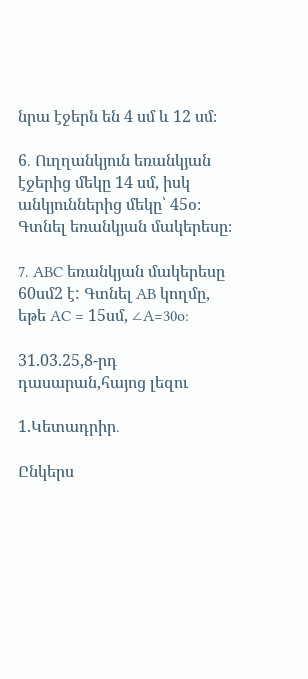նրա էջերն են 4 սմ և 12 սմ։

6․ Ուղղանկյուն եռանկյան էջերից մեկը 14 սմ, իսկ անկյուններից մեկը՝ 45օ։ Գտնել եռանկյան մակերեսը։

7․ ABC եռանկյան մակերեսը 60սմ2 է: Գտնել AB կողմը, եթե AC = 15սմ, ∠A=30o:

31.03.25,8-րդ դասարան,հայոց լեզու

1.Կետադրիր․

Ընկերս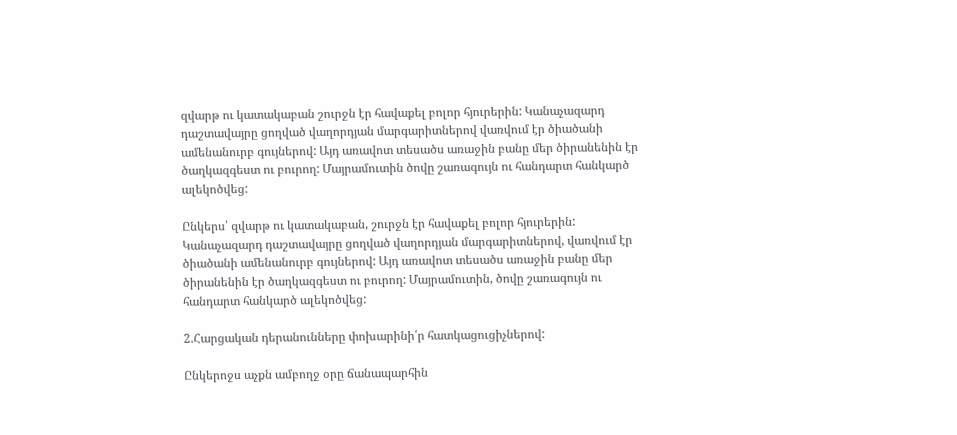զվարթ ու կատակաբան շուրջն էր հավաքել բոլոր հյուրերին: Կանաչազարդ դաշտավայրը ցողված վաղորդյան մարգարիտներով վառվում էր ծիածանի ամենանուրբ գույներով: Այդ առավոտ տեսածս առաջին բանը մեր ծիրանենին էր ծաղկազգեստ ու բուրող: Մայրամուտին ծովը շառագույն ու հանդարտ հանկարծ ալեկոծվեց:

Ընկերս՝ զվարթ ու կատակաբան, շուրջն էր հավաքել բոլոր հյուրերին: Կանաչազարդ դաշտավայրը ցողված վաղորդյան մարգարիտներով, վառվում էր ծիածանի ամենանուրբ գույներով: Այդ առավոտ տեսածս առաջին բանը մեր ծիրանենին էր ծաղկազգեստ ու բուրող: Մայրամուտին, ծովը շառագույն ու հանդարտ հանկարծ ալեկոծվեց:

2.Հարցական դերանունները փոխարինի՛ր հատկացուցիչներով:

Ընկերոջս աչքն ամբողջ օրը ճանապարհին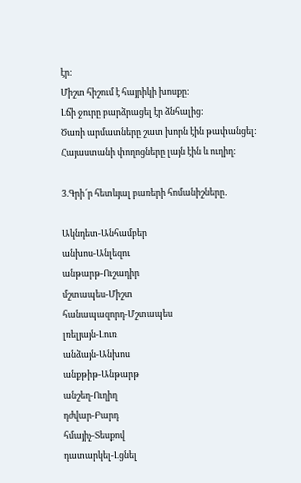էր:
Միշտ հիշում է հայրիկի խոսքը:
Լճի ջուրը բարձրացել էր ձնհալից:
Ծառի արմատները շատ խորն էին թափանցել:
Հայաստանի փողոցները լայն էին և ուղիղ:

3.Գրի՜ր հետևյալ բառերի հոմանիշները․

Ակնդետ-Անհամբեր
անխոս-Անլեզու
անթարթ-Ուշադիր
մշտապես-Միշտ
հանապազորդ-Մշտապես
լռելյայն-Լուռ
անձայն-Անխոս
անքթիթ-Անթարթ
անշեղ-Ուղիղ
դժվար-Բարդ
հմայիչ-Տեսքով
դատարկել-Լցնել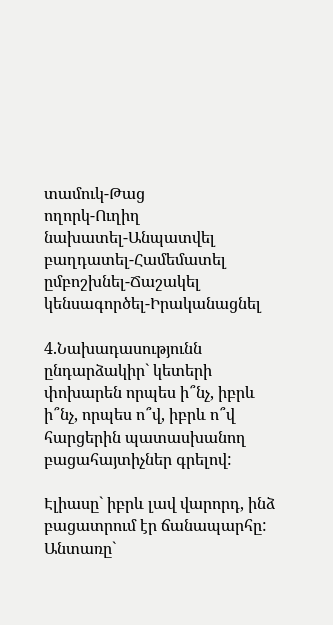տամուկ-Թաց
ողորկ-Ուղիղ
նախատել-Անպատվել
բաղդատել-Համեմատել
ըմբոշխնել-Ճաշակել
կենսագործել-Իրականացնել

4.Նախադասությունն ընդարձակիր` կետերի փոխարեն որպես ի՞նչ, իբրև ի՞նչ, որպես ո՞վ, իբրև ո՞վ հարցերին պատասխանող բացահայտիչներ գրելով:

Էլիասը` իբրև լավ վարորդ, ինձ բացատրում էր ճանապարհը: Անտառը`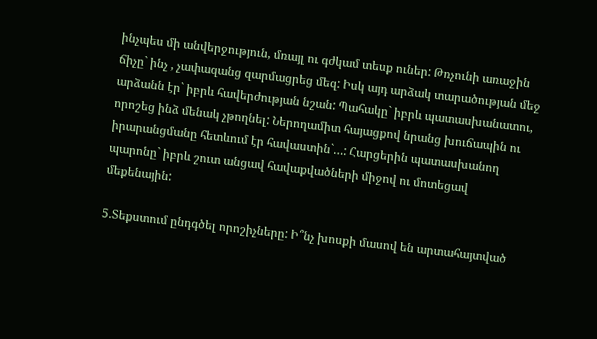ինչպես մի անվերջություն, մռայլ ու գժկամ տեսք ուներ: Թռչունի առաջին ճիչը` ինչ , չափազանց զարմացրեց մեզ: Իսկ այդ արձակ տարածության մեջ արձանն էր` իբրև հավերժության նշան: Պահակը` իբրև պատասխանատու, որոշեց ինձ մենակ չթողնել: Ներողամիտ հայացքով նրանց խուճապին ու իրարանցմանը հետևում էր հավաստին`…: Հարցերին պատասխանող պարոնը` իբրև շուտ անցավ հավաքվածների միջով ու մոտեցավ մեքենային:

5.Տեքստում ընդգծել որոշիչները: Ի՞նչ խոսքի մասով են արտահայտված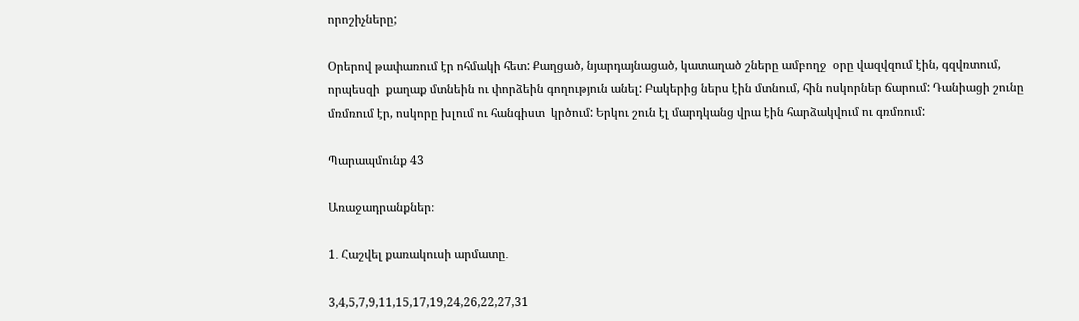որոշիչները;

Օրերով թափառում էր ոհմակի հետ: Քաղցած, նյարդայնացած, կատաղած շները ամբողջ  օրը վազվզում էին, գզվռտում, որպեսզի  քաղաք մտնեին ու փորձեին գողություն անել: Բակերից ներս էին մտնում, հին ոսկորներ ճարում: Դանիացի շունը մռմռում էր, ոսկորը խլում ու հանգիստ  կրծում: Երկու շուն էլ մարդկանց վրա էին հարձակվում ու գռմռում:

Պարապմունք 43

Առաջադրանքներ։

1․ Հաշվել քառակուսի արմատը․

3,4,5,7,9,11,15,17,19,24,26,22,27,31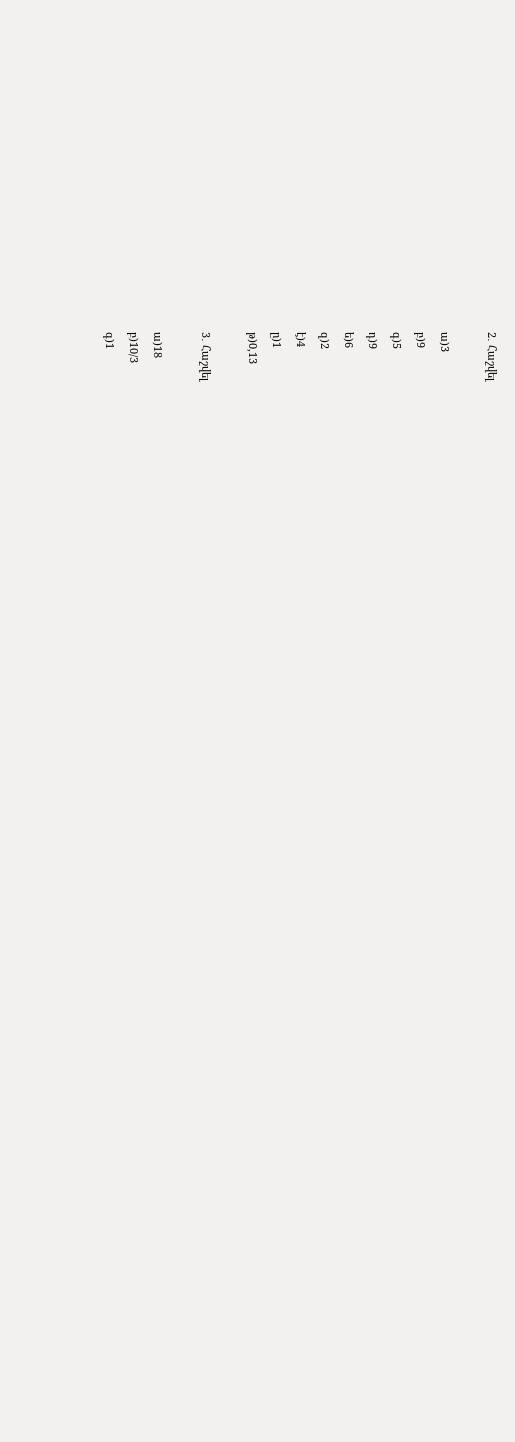2․ Հաշվել

ա)3
բ)9
գ)5
դ)9
ե)6
զ)2
է)4
ը)1
թ)0,13

3․ Հաշվել

ա)18
բ)10/3
գ)1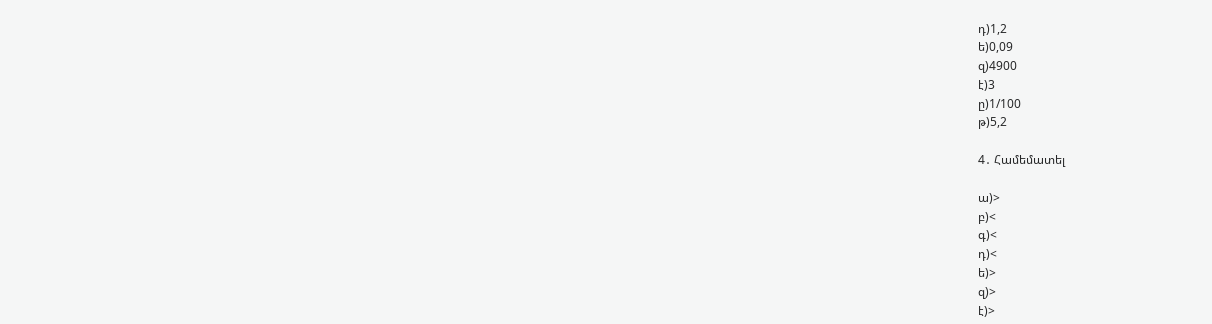դ)1,2
ե)0,09
զ)4900
է)3
ը)1/100
թ)5,2

4․ Համեմատել

ա)>
բ)<
գ)<
դ)<
ե)>
զ)>
է)>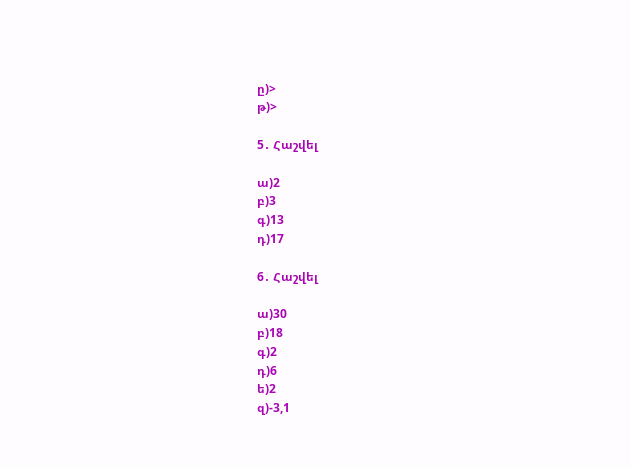ը)>
թ)>

5․ Հաշվել

ա)2
բ)3
գ)13
դ)17

6․ Հաշվել

ա)30
բ)18
գ)2
դ)6
ե)2
զ)-3,1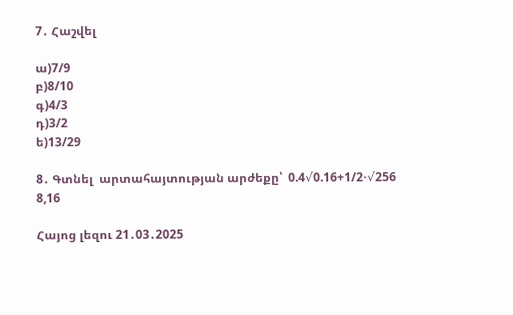7․ Հաշվել

ա)7/9
բ)8/10
գ)4/3
դ)3/2
ե)13/29

8․ Գտնել  արտահայտության արժեքը՝  0.4√0.16+1/2⋅√256
8,16

Հայոց լեզու 21․03․2025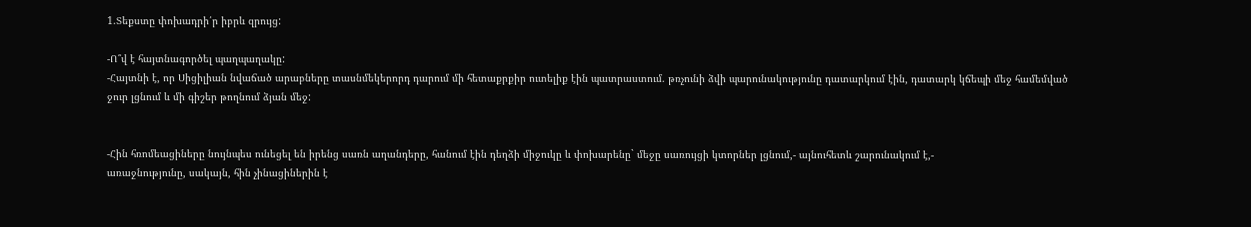1.Տեքստը փոխադրի՛ր իբրև զրույց:

-Ո՞վ է հայտնագործել պաղպաղակը:
-Հայտնի է, որ Սիցիլիան նվաճած արաբները տասնմեկերորդ դարում մի հետաքրքիր ուտելիք էին պատրաստում. թռչունի ձվի պարունակությունը դատարկում էին, դատարկ կճեպի մեջ համեմված ջուր լցնում և մի գիշեր թողնում ձյան մեջ:


-Հին հռոմեացիները նույնպես ունեցել են իրենց սառն աղանդերը, հանում էին դեղձի միջուկը և փոխարենը` մեջը սառույցի կտորներ լցնում,- այնուհետև շարունակում է,-
առաջնությունը, սակայն, հին չինացիներին է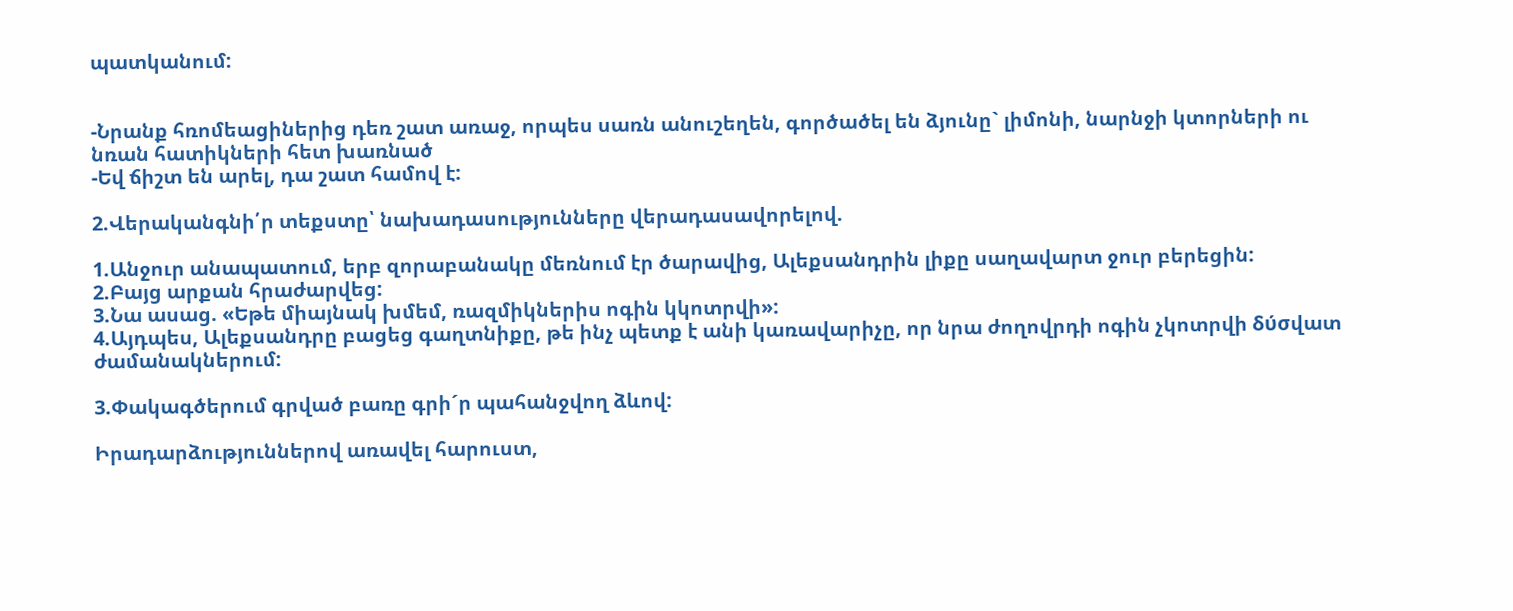պատկանում:


-Նրանք հռոմեացիներից դեռ շատ առաջ, որպես սառն անուշեղեն, գործածել են ձյունը` լիմոնի, նարնջի կտորների ու նռան հատիկների հետ խառնած
-Եվ ճիշտ են արել, դա շատ համով է:

2.Վերականգնի՛ր տեքստը՝ նախադասությունները վերադասավորելով.

1.Անջուր անապատում, երբ զորաբանակը մեռնում էր ծարավից, Ալեքսանդրին լիքը սաղավարտ ջուր բերեցին:
2.Բայց արքան հրաժարվեց:
3.Նա ասաց. «Եթե միայնակ խմեմ, ռազմիկներիս ոգին կկոտրվի»:
4.Այդպես, Ալեքսանդրը բացեց գաղտնիքը, թե ինչ պետք է անի կառավարիչը, որ նրա ժողովրդի ոգին չկոտրվի δύσվատ ժամանակներում:

3.Փակագծերում գրված բառը գրի´ր պահանջվող ձևով:

Իրադարձություններով առավել հարուստ,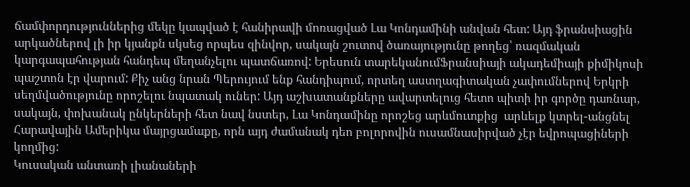ճամփորդություններից մեկը կապված է հանիրավի մոռացված Լա Կոնդամինի անվան հետ: Այդ ֆրանսիացին արկածներով լի իր կյանքն սկսեց որպես զինվոր, սակայն շուտով ծառայությունը թողեց՝ ռազմական կարգապահության հանդեպ մեղանչելու պատճառով: Երեսուն տարեկանումՖրանսիայի ակադեմիայի քիմիկոսի պաշտոն էր վարում: Քիչ անց նրան Պերույում ենք հանդիպում, որտեղ աստղագիտական չափումներով Երկրի սեղմվածությունը որոշելու նպատակ ուներ: Այդ աշխատանքները ավարտելուց հետո պիտի իր գործը դառնար, սակայն, փոխանակ ընկերների հետ նավ նստեր, Լա Կոնդամինը որոշեց արևմուտքից  արևելք կտրել-անցնել Հարավային Ամերիկա մայրցամաքը, որն այդ ժամանակ դեո բոլորովին ուսամնասիրված չէր եվրոպացիների կողմից:
Կուսական անտառի լիանաների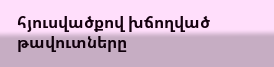հյուսվածքով խճողված թավուտները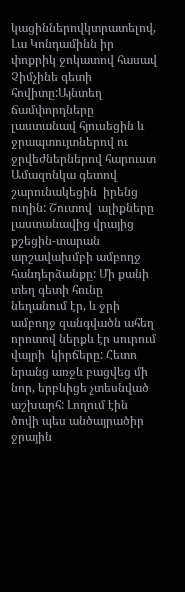կացիններովկտրատելով, Լա Կոնդամինն իր փոքրիկ ջոկատով հասավ Չիմչինե գետի հովիտը:Այնտեղ ճամփորդները լաստանավ հյուսեցին և ջրապտույտներով ու  ջրվեժներներով հարուստ Ամազոնկա գետով շարունակեցին  իրենց ուղին: Շուտով  ալիքները  լաստանավից վրայից քշեցին-տարան  արշավախմբի ամբողջ հանդերձանքը: Մի քանի տեղ գետի հունը նեղանում էր, և ջրի ամբողջ զանգվածն ահեղ որոտով ներքև էր սուրում վայրի  կիրճերը: Հետո  նրանց առջև բացվեց մի նոր, երբևիցե չտեսնված աշխարհ: Լողում էին ծովի պես անծայրածիր ջրային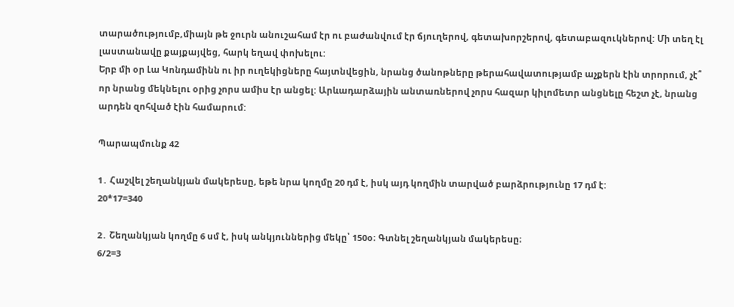տարածությումբ,միայն թե ջուրն անուշահամ էր ու բաժանվում էր ճյուղերով, գետախորշերով, գետաբազուկներով: Մի տեղ էլ լաստանավը քայքայվեց, հարկ եղավ փոխելու:
Երբ մի օր Լա Կոնդամինն ու իր ուղեկիցները հայտնվեցին, նրանց ծանոթները թերահավատությամբ աչքերն էին տրորում, չէ՞ որ նրանց մեկնելու օրից չորս ամիս էր անցել: Արևադարձային անտառներով չորս հազար կիլոմետր անցնելը հեշտ չէ, նրանց արդեն զոհված էին համարում:

Պարապմունք 42

1․ Հաշվել շեղանկյան մակերեսը, եթե նրա կողմը 20 դմ է, իսկ այդ կողմին տարված բարձրությունը 17 դմ է:
20*17=340

2․ Շեղանկյան կողմը 6 սմ է, իսկ անկյուններից մեկը՝ 150օ։ Գտնել շեղանկյան մակերեսը։
6/2=3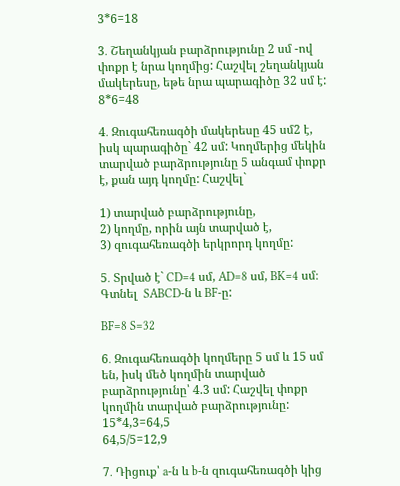3*6=18

3․ Շեղանկյան բարձրությունը 2 սմ -ով փոքր է նրա կողմից: Հաշվել շեղանկյան մակերեսը, եթե նրա պարագիծը 32 սմ է:
8*6=48

4․ Զուգահեռագծի մակերեսը 45 սմ2 է, իսկ պարագիծը` 42 սմ: Կողմերից մեկին տարված բարձրությունը 5 անգամ փոքր է, քան այդ կողմը: Հաշվել`

1) տարված բարձրությունը,
2) կողմը, որին այն տարված է,
3) զուգահեռագծի երկրորդ կողմը:

5․ Տրված է` CD=4 սմ, AD=8 սմ, BK=4 սմ։ Գտնել  SABCD-ն և BF-ը:

BF=8 S=32

6․ Զուգահեռագծի կողմերը 5 սմ և 15 սմ են, իսկ մեծ կողմին տարված բարձրությունը՝ 4.3 սմ: Հաշվել փոքր կողմին տարված բարձրությունը:
15*4,3=64,5
64,5/5=12,9

7․ Դիցուք՝ a-ն և b-ն զուգահեռագծի կից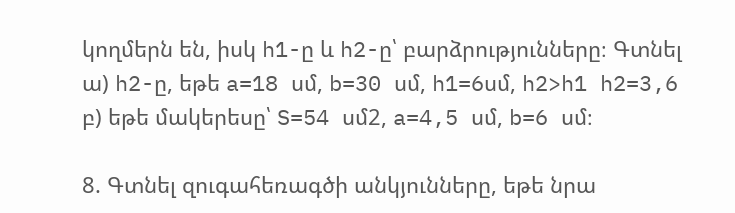կողմերն են, իսկ h1-ը և h2-ը՝ բարձրությունները։ Գտնել
ա) h2-ը, եթե a=18 սմ, b=30 սմ, h1=6սմ, h2>h1 h2=3,6
բ) եթե մակերեսը՝ S=54 սմ2, a=4,5 սմ, b=6 սմ։

8. Գտնել զուգահեռագծի անկյունները, եթե նրա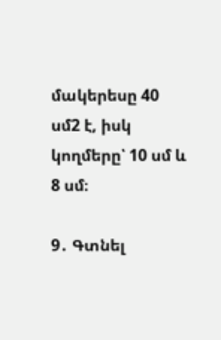մակերեսը 40 սմ2 է, իսկ կողմերը՝ 10 սմ և 8 սմ։

9․ Գտնել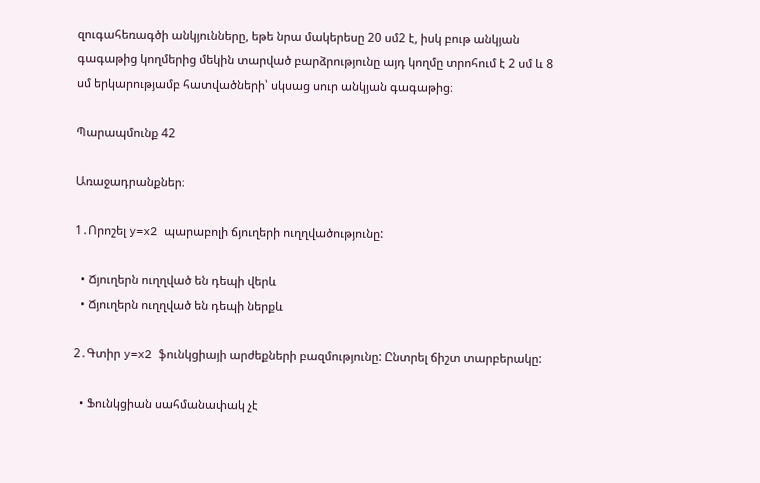զուգահեռագծի անկյունները, եթե նրա մակերեսը 20 սմ2 է, իսկ բութ անկյան գագաթից կողմերից մեկին տարված բարձրությունը այդ կողմը տրոհում է 2 սմ և 8 սմ երկարությամբ հատվածների՝ սկսաց սուր անկյան գագաթից։

Պարապմունք 42

Առաջադրանքներ։

1․Որոշել y=x2 պարաբոլի ճյուղերի ուղղվածությունը:

  • Ճյուղերն ուղղված են դեպի վերև
  • Ճյուղերն ուղղված են դեպի ներքև

2․Գտիր y=x2 ֆունկցիայի արժեքների բազմությունը: Ընտրել ճիշտ տարբերակը:

  • Ֆունկցիան սահմանափակ չէ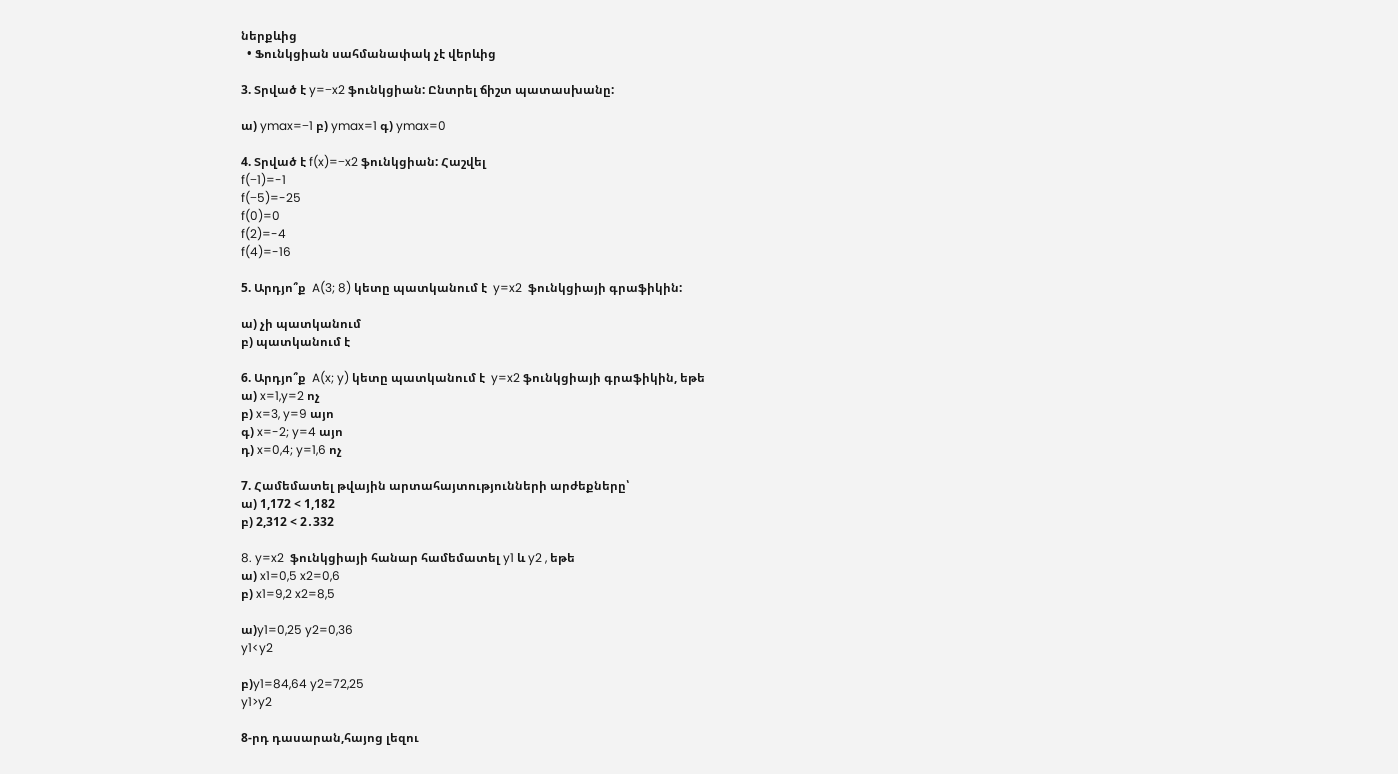ներքևից
  • Ֆունկցիան սահմանափակ չէ վերևից

3. Տրված է y=−x2 ֆունկցիան: Ընտրել ճիշտ պատասխանը:

ա) ymax=−1 բ) ymax=1 գ) ymax=0

4. Տրված է f(x)=−x2 ֆունկցիան: Հաշվել
f(−1)=-1
f(−5)=-25
f(0)=0
f(2)=-4
f(4)=-16

5. Արդյո՞ք  A(3; 8) կետը պատկանում է  y=x2  ֆունկցիայի գրաֆիկին:

ա) չի պատկանում
բ) պատկանում է

6. Արդյո՞ք  A(x; y) կետը պատկանում է  y=x2 ֆունկցիայի գրաֆիկին, եթե
ա) x=1,y=2 ոչ
բ) x=3, y=9 այո
գ) x=-2; y=4 այո
դ) x=0,4; y=1,6 ոչ

7. Համեմատել թվային արտահայտությունների արժեքները՝
ա) 1,172 < 1,182
բ) 2,312 < 2․332

8. y=x2  ֆունկցիայի հանար համեմատել y1 և y2 , եթե
ա) x1=0,5 x2=0,6
բ) x1=9,2 x2=8,5

ա)y1=0,25 y2=0,36
y1<y2

բ)y1=84,64 y2=72,25
y1>y2

8-րդ դասարան,հայոց լեզու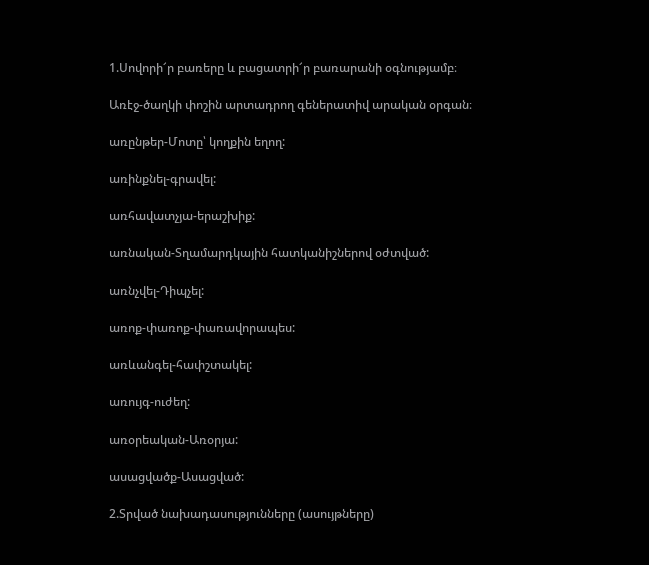1.Սովորի՜ր բառերը և բացատրի՜ր բառարանի օգնությամբ։

Առէջ-ծաղկի փոշին արտադրող գեներատիվ արական օրգան։

առընթեր-Մոտը՝ կողքին եղող:

առինքնել-գրավել:

առհավատչյա-երաշխիք:

առնական-Տղամարդկային հատկանիշներով օժտված:

առնչվել-Դիպչել:

առոք-փառոք-փառավորապես:

առևանգել-հափշտակել:

առույգ-ուժեղ:

առօրեական-Առօրյա:

ասացվածք-Ասացված:

2.Տրված նախադասությունները (ասույթները)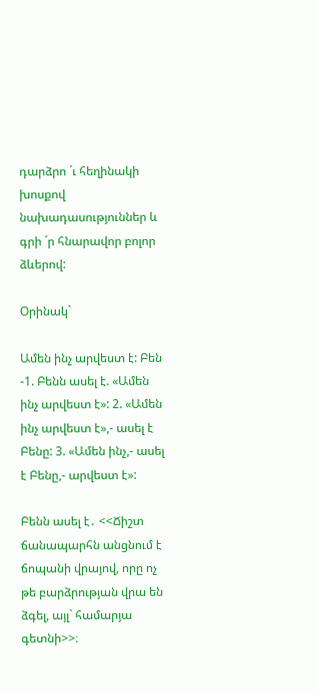դարձրո ´ւ հեղինակի խոսքով նախադասություններ և գրի ´ր հնարավոր բոլոր ձևերով:

Օրինակ`

Ամեն ինչ արվեստ է: Բեն -1. Բենն ասել է. «Ամեն ինչ արվեստ է»: 2. «Ամեն ինչ արվեստ է»,- ասել է Բենը: 3. «Ամեն ինչ,- ասել է Բենը,- արվեստ է»:

Բենն ասել է․ <<Ճիշտ ճանապարհն անցնում է ճոպանի վրայով, որը ոչ թե բարձրության վրա են ձգել, այլ` համարյա գետնի>>։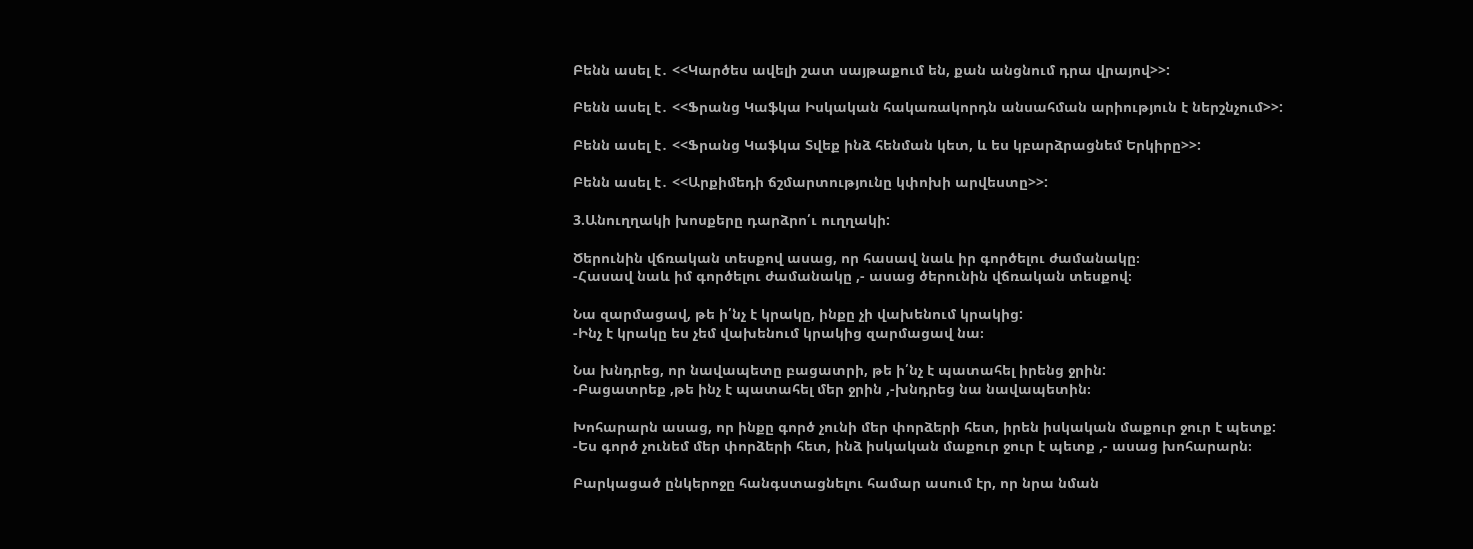Բենն ասել է․ <<Կարծես ավելի շատ սայթաքում են, քան անցնում դրա վրայով>>:

Բենն ասել է․ <<Ֆրանց Կաֆկա Իսկական հակառակորդն անսահման արիություն է ներշնչում>>:

Բենն ասել է․ <<Ֆրանց Կաֆկա Տվեք ինձ հենման կետ, և ես կբարձրացնեմ Երկիրը>>:

Բենն ասել է․ <<Արքիմեդի ճշմարտությունը կփոխի արվեստը>>:

3.Անուղղակի խոսքերը դարձրո՛ւ ուղղակի:

Ծերունին վճռական տեսքով ասաց, որ հասավ նաև իր գործելու ժամանակը։
-Հասավ նաև իմ գործելու ժամանակը ,- ասաց ծերունին վճռական տեսքով։

Նա զարմացավ, թե ի՛նչ է կրակը, ինքը չի վախենում կրակից:
-Ինչ է կրակը ես չեմ վախենում կրակից զարմացավ նա։

Նա խնդրեց, որ նավապետը բացատրի, թե ի՛նչ է պատահել իրենց ջրին:
-Բացատրեք ,թե ինչ է պատահել մեր ջրին ,-խնդրեց նա նավապետին։

Խոհարարն ասաց, որ ինքը գործ չունի մեր փորձերի հետ, իրեն իսկական մաքուր ջուր է պետք:
-Ես գործ չունեմ մեր փորձերի հետ, ինձ իսկական մաքուր ջուր է պետք ,- ասաց խոհարարն։

Բարկացած ընկերոջը հանգստացնելու համար ասում էր, որ նրա նման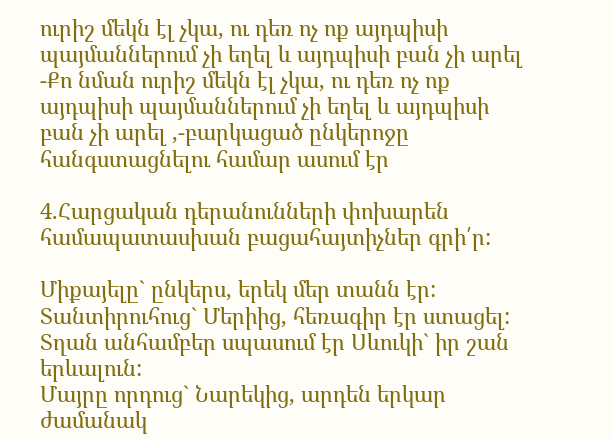ուրիշ մեկն էլ չկա, ու դեռ ոչ ոք այդպիսի պայմաններում չի եղել և այդպիսի բան չի արել
-Քո նման ուրիշ մեկն էլ չկա, ու դեռ ոչ ոք այդպիսի պայմաններում չի եղել և այդպիսի բան չի արել ,-բարկացած ընկերոջը հանգստացնելու համար ասում էր

4.Հարցական դերանունների փոխարեն համապատասխան բացահայտիչներ գրի՛ր:

Միքայելը` ընկերս, երեկ մեր տանն էր:
Տանտիրուհուց` Մերիից, հեռագիր էր ստացել:
Տղան անհամբեր սպասում էր Սևուկի` իր շան երևալուն:
Մայրը որդուց` Նարեկից, արդեն երկար ժամանակ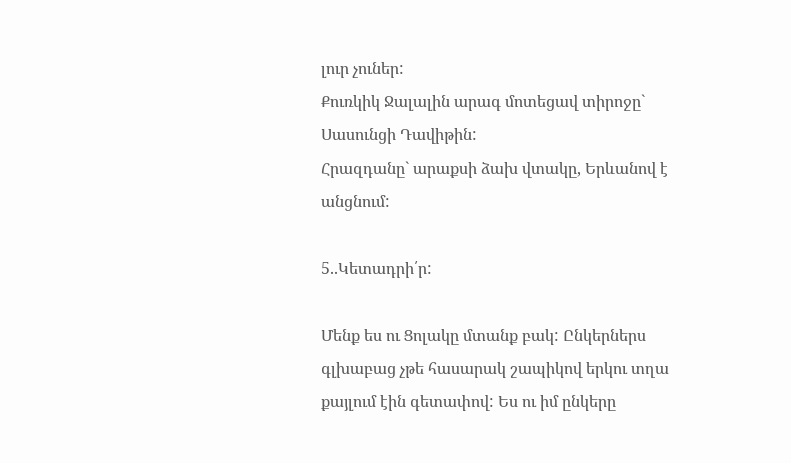լուր չուներ:
Քուռկիկ Ջալալին արագ մոտեցավ տիրոջը` Սասունցի Դավիթին:
Հրազդանը` արաքսի ձախ վտակը, Երևանով է անցնում:

5..Կետադրի՛ր:

Մենք ես ու Ցոլակը մտանք բակ: Ընկերներս գլխաբաց չթե հասարակ շապիկով երկու տղա քայլում էին գետափով: Ես ու իմ ընկերը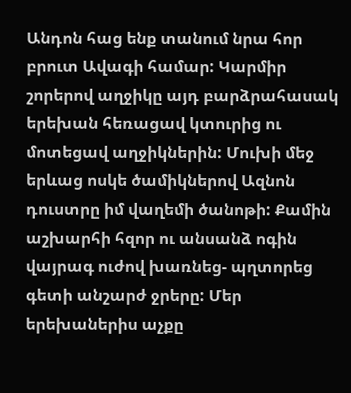Անդոն հաց ենք տանում նրա հոր բրուտ Ավագի համար: Կարմիր շորերով աղջիկը այդ բարձրահասակ երեխան հեռացավ կտուրից ու մոտեցավ աղջիկներին: Մուխի մեջ երևաց ոսկե ծամիկներով Ազնոն դուստրը իմ վաղեմի ծանոթի: Քամին աշխարհի հզոր ու անսանձ ոգին վայրագ ուժով խառնեց- պղտորեց գետի անշարժ ջրերը: Մեր երեխաներիս աչքը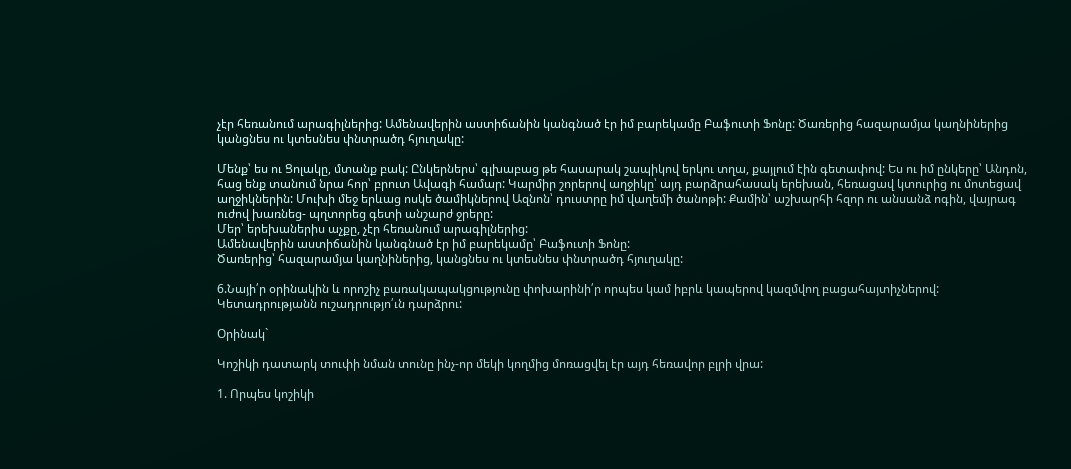չէր հեռանում արագիլներից: Ամենավերին աստիճանին կանգնած էր իմ բարեկամը Բաֆուտի Ֆոնը: Ծառերից հազարամյա կաղնիներից կանցնես ու կտեսնես փնտրածդ հյուղակը:

Մենք՝ ես ու Ցոլակը, մտանք բակ: Ընկերներս՝ գլխաբաց թե հասարակ շապիկով երկու տղա, քայլում էին գետափով: Ես ու իմ ընկերը՝ Անդոն, հաց ենք տանում նրա հոր՝ բրուտ Ավագի համար: Կարմիր շորերով աղջիկը՝ այդ բարձրահասակ երեխան, հեռացավ կտուրից ու մոտեցավ աղջիկներին: Մուխի մեջ երևաց ոսկե ծամիկներով Ազնոն՝ դուստրը իմ վաղեմի ծանոթի: Քամին՝ աշխարհի հզոր ու անսանձ ոգին, վայրագ ուժով խառնեց- պղտորեց գետի անշարժ ջրերը:
Մեր՝ երեխաներիս աչքը, չէր հեռանում արագիլներից:
Ամենավերին աստիճանին կանգնած էր իմ բարեկամը՝ Բաֆուտի Ֆոնը:
Ծառերից՝ հազարամյա կաղնիներից, կանցնես ու կտեսնես փնտրածդ հյուղակը:

6.Նայի՛ր օրինակին և որոշիչ բառակապակցությունը փոխարինի՛ր որպես կամ իբրև կապերով կազմվող բացահայտիչներով: Կետադրությանն ուշադրությո՛ւն դարձրու:

Օրինակ`

Կոշիկի դատարկ տուփի նման տունը ինչ-որ մեկի կողմից մոռացվել էր այդ հեռավոր բլրի վրա:

1. Որպես կոշիկի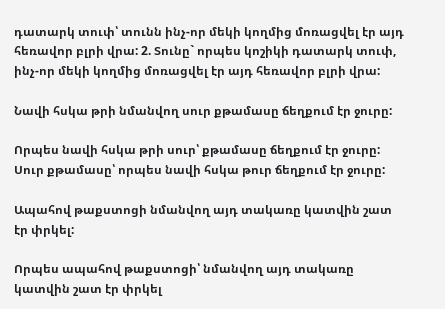դատարկ տուփ՝ տունն ինչ-որ մեկի կողմից մոռացվել էր այդ հեռավոր բլրի վրա: 2. Տունը` որպես կոշիկի դատարկ տուփ, ինչ-որ մեկի կողմից մոռացվել էր այդ հեռավոր բլրի վրա:

Նավի հսկա թրի նմանվող սուր քթամասը ճեղքում էր ջուրը:

Որպես նավի հսկա թրի սուր՝ քթամասը ճեղքում էր ջուրը:
Սուր քթամասը՝ որպես նավի հսկա թուր ճեղքում էր ջուրը:

Ապահով թաքստոցի նմանվող այդ տակառը կատվին շատ էր փրկել:

Որպես ապահով թաքստոցի՝ նմանվող այդ տակառը կատվին շատ էր փրկել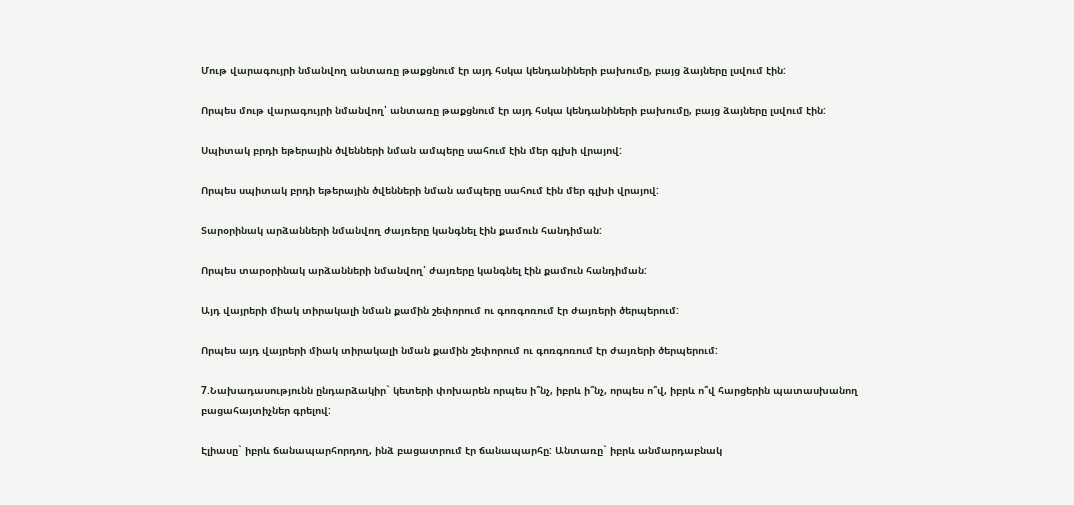Մութ վարագույրի նմանվող անտառը թաքցնում էր այդ հսկա կենդանիների բախումը, բայց ձայները լսվում էին:

Որպես մութ վարագույրի նմանվող՝ անտառը թաքցնում էր այդ հսկա կենդանիների բախումը, բայց ձայները լսվում էին:

Սպիտակ բրդի եթերային ծվենների նման ամպերը սահում էին մեր գլխի վրայով:

Որպես սպիտակ բրդի եթերային ծվենների նման ամպերը սահում էին մեր գլխի վրայով:

Տարօրինակ արձանների նմանվող ժայռերը կանգնել էին քամուն հանդիման:

Որպես տարօրինակ արձանների նմանվող՝ ժայռերը կանգնել էին քամուն հանդիման:

Այդ վայրերի միակ տիրակալի նման քամին շեփորում ու գոռգոռում էր ժայռերի ծերպերում:

Որպես այդ վայրերի միակ տիրակալի նման քամին շեփորում ու գոռգոռում էր ժայռերի ծերպերում:

7.Նախադասությունն ընդարձակիր` կետերի փոխարեն որպես ի՞նչ, իբրև ի՞նչ, որպես ո՞վ, իբրև ո՞վ հարցերին պատասխանող բացահայտիչներ գրելով:

Էլիասը` իբրև ճանապարհորդող, ինձ բացատրում էր ճանապարհը: Անտառը` իբրև անմարդաբնակ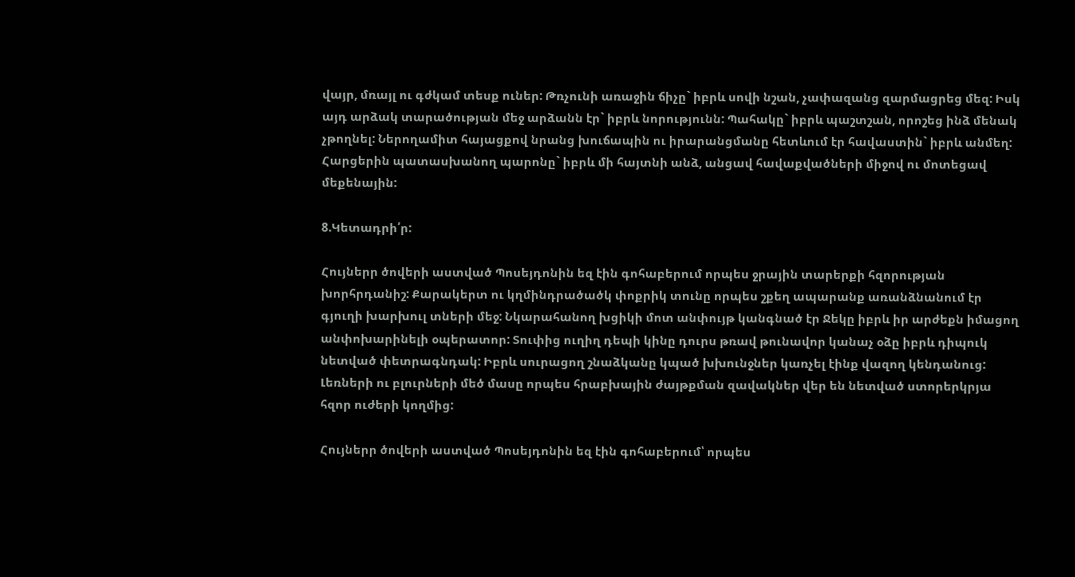վայր, մռայլ ու գժկամ տեսք ուներ: Թռչունի առաջին ճիչը` իբրև սովի նշան, չափազանց զարմացրեց մեզ: Իսկ այդ արձակ տարածության մեջ արձանն էր` իբրև նորությունն: Պահակը` իբրև պաշտշան, որոշեց ինձ մենակ չթողնել: Ներողամիտ հայացքով նրանց խուճապին ու իրարանցմանը հետևում էր հավաստին` իբրև անմեղ: Հարցերին պատասխանող պարոնը` իբրև մի հայտնի անձ, անցավ հավաքվածների միջով ու մոտեցավ մեքենային:

8.Կետադրի՛ր:

Հույներր ծովերի աստված Պոսեյդոնին եզ էին գոհաբերում որպես ջրային տարերքի հզորության խորհրդանիշ: Քարակերտ ու կղմինդրածածկ փոքրիկ տունը որպես շքեղ ապարանք առանձնանում էր գյուղի խարխուլ տների մեջ: Նկարահանող խցիկի մոտ անփույթ կանգնած էր Ջեկը իբրև իր արժեքն իմացող անփոխարինելի օպերատոր: Տուփից ուղիղ դեպի կինը դուրս թռավ թունավոր կանաչ օձը իբրև դիպուկ նետված փետրագնդակ: Իբրև սուրացող շնաձկանը կպած խխունջներ կառչել էինք վազող կենդանուց: Լեռների ու բլուրների մեծ մասը որպես հրաբխային ժայթքման զավակներ վեր են նետված ստորերկրյա հզոր ուժերի կողմից:

Հույներր ծովերի աստված Պոսեյդոնին եզ էին գոհաբերում՝ որպես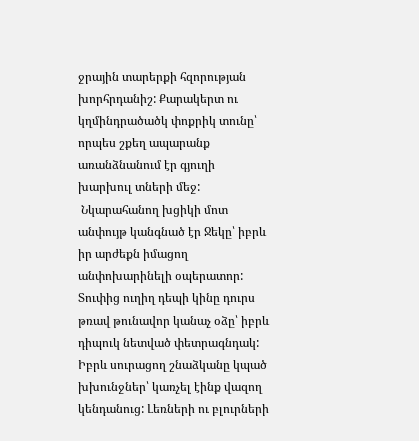ջրային տարերքի հզորության խորհրդանիշ: Քարակերտ ու կղմինդրածածկ փոքրիկ տունը՝ որպես շքեղ ապարանք առանձնանում էր գյուղի խարխուլ տների մեջ:
 Նկարահանող խցիկի մոտ անփույթ կանգնած էր Ջեկը՝ իբրև իր արժեքն իմացող անփոխարինելի օպերատոր: Տուփից ուղիղ դեպի կինը դուրս թռավ թունավոր կանաչ օձը՝ իբրև դիպուկ նետված փետրագնդակ: Իբրև սուրացող շնաձկանը կպած խխունջներ՝ կառչել էինք վազող կենդանուց: Լեռների ու բլուրների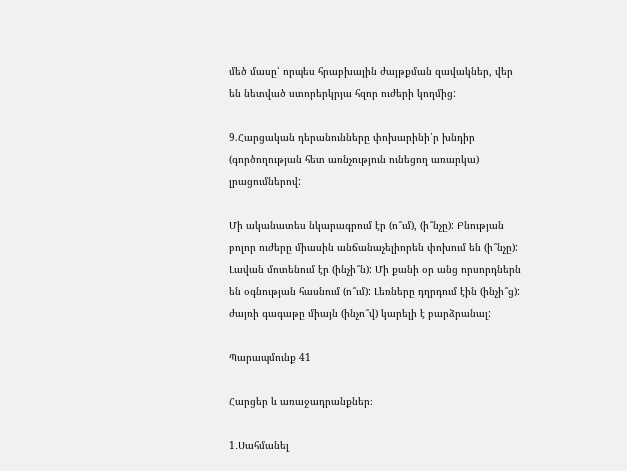մեծ մասը՝ որպես հրաբխային ժայթքման զավակներ, վեր են նետված ստորերկրյա հզոր ուժերի կողմից:

9.Հարցական դերանունները փոխարինի՛ր խնդիր (գործողության հետ առնչություն ունեցող առարկա) լրացումներով:

Մի ականատես նկարագրում էր (ո՞ւմ), (ի՞նչը): Բնության բոլոր ուժերը միասին անճանաչելիորեն փոխում են (ի՞նչը): Լավան մոտենում էր (ինչի՞ն): Մի քանի օր անց որսորդներն են օգնության հասնում (ո՞ւմ): Լեռները դղրդում էին (ինչի՞ց): ժայռի գագաթը միայն (ինչո՞վ) կարելի է բարձրանալ:

Պարապմունք 41

Հարցեր և առաջադրանքներ։

1․Սահմանել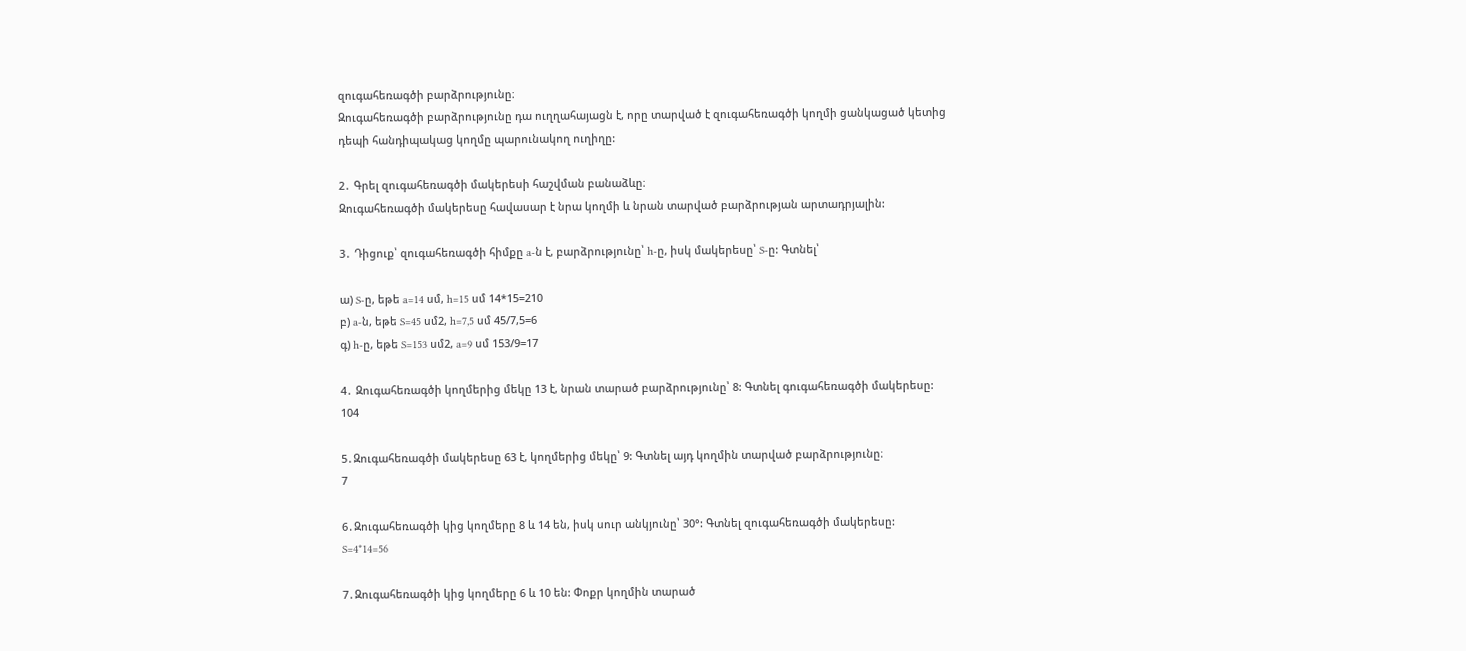զուգահեռագծի բարձրությունը։
Զուգահեռագծի բարձրությունը դա ուղղահայացն է, որը տարված է զուգահեռագծի կողմի ցանկացած կետից դեպի հանդիպակաց կողմը պարունակող ուղիղը:

2․ Գրել զուգահեռագծի մակերեսի հաշվման բանաձևը։
Զուգահեռագծի մակերեսը հավասար է նրա կողմի և նրան տարված բարձրության արտադրյալին:

3․ Դիցուք՝ զուգահեռագծի հիմքը a-ն է, բարձրությունը՝ h-ը, իսկ մակերեսը՝ S-ը: Գտնել՝

ա) S-ը, եթե a=14 սմ, h=15 սմ 14*15=210
բ) a-ն, եթե S=45 սմ2, h=7,5 սմ 45/7,5=6
գ) h-ը, եթե S=153 սմ2, a=9 սմ 153/9=17

4․ Զուգահեռագծի կողմերից մեկը 13 է, նրան տարած բարձրությունը՝ 8: Գտնել գուգահեռագծի մակերեսը:
104

5․Զուգահեռագծի մակերեսը 63 է, կողմերից մեկը՝ 9: Գտնել այդ կողմին տարված բարձրությունը։
7

6․Զուգահեռագծի կից կողմերը 8 և 14 են, իսկ սուր անկյունը՝ 30°: Գտնել զուգահեռագծի մակերեսը:
S=4*14=56

7․Զուգահեռագծի կից կողմերը 6 և 10 են: Փոքր կողմին տարած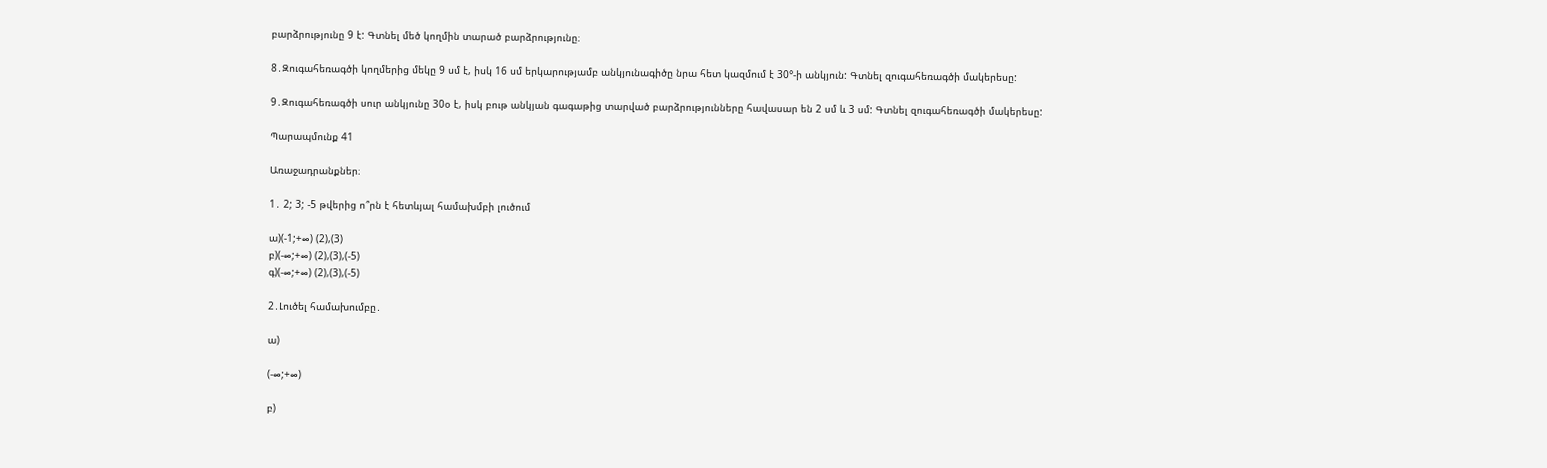բարձրությունը 9 է: Գտնել մեծ կողմին տարած բարձրությունը։

8․Զուգահեռագծի կողմերից մեկը 9 սմ է, իսկ 16 սմ երկարությամբ անկյունագիծը նրա հետ կազմում է 30°-ի անկյուն: Գտնել զուգահեռագծի մակերեսը:

9․Զուգահեռագծի սուր անկյունը 30օ է, իսկ բութ անկյան գագաթից տարված բարձրությունները հավասար են 2 սմ և 3 սմ: Գտնել զուգահեռագծի մակերեսը:

Պարապմունք 41

Առաջադրանքներ։

1․ 2; 3; -5 թվերից ո՞րն է հետևյալ համախմբի լուծում

ա)(-1;+∞) (2),(3)
բ)(-∞;+∞) (2),(3),(-5)
գ)(-∞;+∞) (2),(3),(-5)

2․Լուծել համախումբը․

ա)

(-∞;+∞)

բ)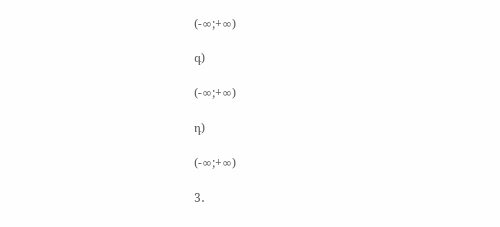(-∞;+∞)

գ)

(-∞;+∞)

դ)

(-∞;+∞)

3․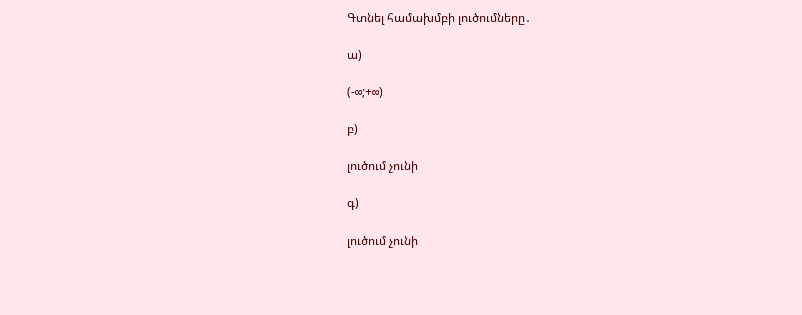Գտնել համախմբի լուծումները․

ա)

(-∞;+∞)

բ)

լուծում չունի

գ)

լուծում չունի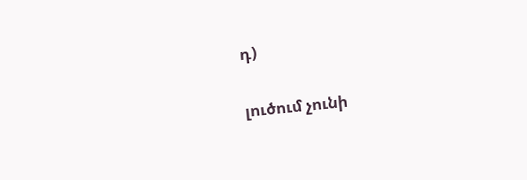դ)

լուծում չունի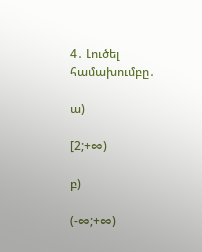4․ Լուծել համախումբը․

ա)

[2;+∞)

բ)

(-∞;+∞)